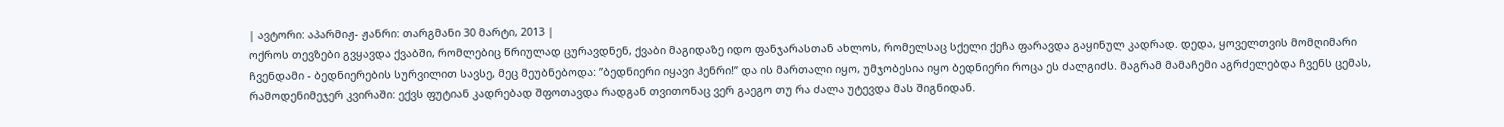| ავტორი: აპარმიჟ- ჟანრი: თარგმანი 30 მარტი, 2013 |
ოქროს თევზები გვყავდა ქვაბში, რომლებიც წრიულად ცურავდნენ, ქვაბი მაგიდაზე იდო ფანჯარასთან ახლოს, რომელსაც სქელი ქეჩა ფარავდა გაყინულ კადრად. დედა, ყოველთვის მომღიმარი ჩვენდამი - ბედნიერების სურვილით სავსე, მეც მეუბნებოდა: ”ბედნიერი იყავი ჰენრი!” და ის მართალი იყო, უმჯობესია იყო ბედნიერი როცა ეს ძალგიძს. მაგრამ მამაჩემი აგრძელებდა ჩვენს ცემას, რამოდენიმეჯერ კვირაში: ექვს ფუტიან კადრებად შფოთავდა რადგან თვითონაც ვერ გაეგო თუ რა ძალა უტევდა მას შიგნიდან.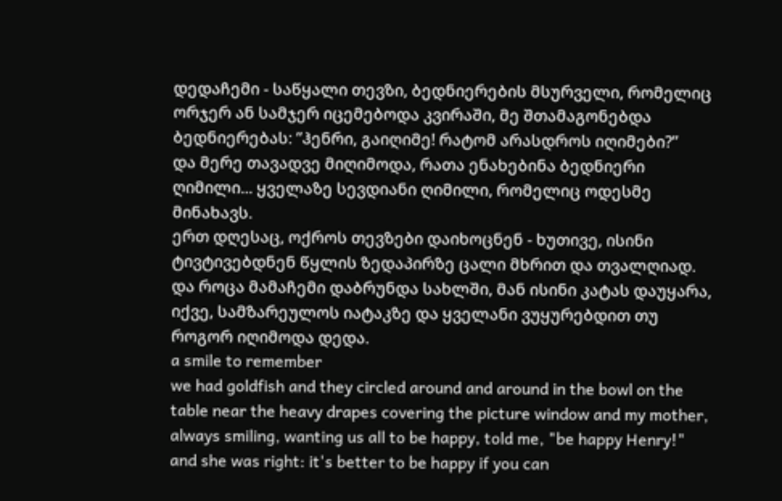დედაჩემი - საწყალი თევზი, ბედნიერების მსურველი, რომელიც ორჯერ ან სამჯერ იცემებოდა კვირაში, მე შთამაგონებდა ბედნიერებას: ”ჰენრი, გაიღიმე! რატომ არასდროს იღიმები?”
და მერე თავადვე მიღიმოდა, რათა ენახებინა ბედნიერი ღიმილი... ყველაზე სევდიანი ღიმილი, რომელიც ოდესმე მინახავს.
ერთ დღესაც, ოქროს თევზები დაიხოცნენ - ხუთივე, ისინი ტივტივებდნენ წყლის ზედაპირზე ცალი მხრით და თვალღიად. და როცა მამაჩემი დაბრუნდა სახლში, მან ისინი კატას დაუყარა, იქვე, სამზარეულოს იატაკზე და ყველანი ვუყურებდით თუ როგორ იღიმოდა დედა.
a smile to remember
we had goldfish and they circled around and around in the bowl on the table near the heavy drapes covering the picture window and my mother, always smiling, wanting us all to be happy, told me, "be happy Henry!" and she was right: it's better to be happy if you can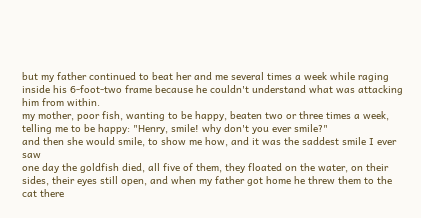but my father continued to beat her and me several times a week while raging inside his 6-foot-two frame because he couldn't understand what was attacking him from within.
my mother, poor fish, wanting to be happy, beaten two or three times a week, telling me to be happy: "Henry, smile! why don't you ever smile?"
and then she would smile, to show me how, and it was the saddest smile I ever saw
one day the goldfish died, all five of them, they floated on the water, on their sides, their eyes still open, and when my father got home he threw them to the cat there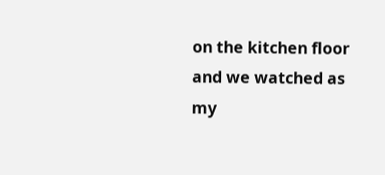on the kitchen floor and we watched as my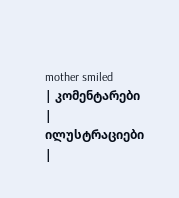mother smiled
| კომენტარები |
ილუსტრაციები |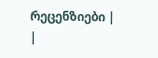რეცენზიები |
|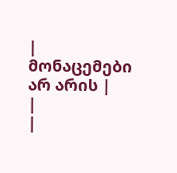| მონაცემები არ არის |
|
|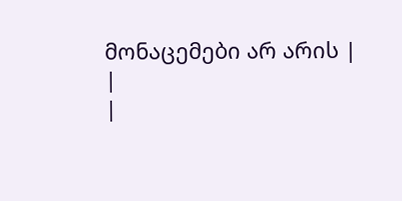მონაცემები არ არის |
|
|